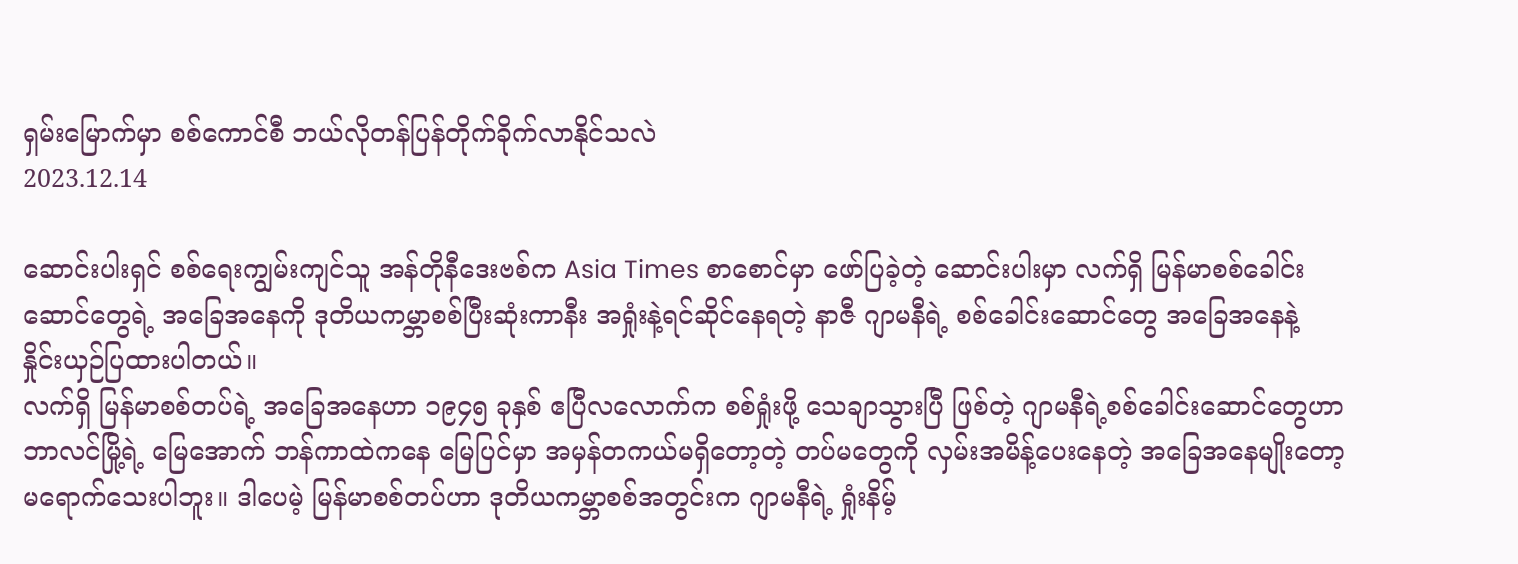ရှမ်းမြောက်မှာ စစ်ကောင်စီ ဘယ်လိုတန်ပြန်တိုက်ခိုက်လာနိုင်သလဲ
2023.12.14

ဆောင်းပါးရှင် စစ်ရေးကျွမ်းကျင်သူ အန်တိုနီဒေးဗစ်က Asia Times စာစောင်မှာ ဖော်ပြခဲ့တဲ့ ဆောင်းပါးမှာ လက်ရှိ မြန်မာစစ်ခေါင်းဆောင်တွေရဲ့ အခြေအနေကို ဒုတိယကမ္ဘာစစ်ပြီးဆုံးကာနီး အရှုံးနဲ့ရင်ဆိုင်နေရတဲ့ နာဇီ ဂျာမနီရဲ့ စစ်ခေါင်းဆောင်တွေ အခြေအနေနဲ့ နှိုင်းယှဉ်ပြထားပါတယ်။
လက်ရှိ မြန်မာစစ်တပ်ရဲ့ အခြေအနေဟာ ၁၉၄၅ ခုနှစ် ဧပြီလလောက်က စစ်ရှုံးဖို့ သေချာသွားပြီ ဖြစ်တဲ့ ဂျာမနီရဲ့စစ်ခေါင်းဆောင်တွေဟာ ဘာလင်မြို့ရဲ့ မြေအောက် ဘန်ကာထဲကနေ မြေပြင်မှာ အမှန်တကယ်မရှိတော့တဲ့ တပ်မတွေကို လှမ်းအမိန့်ပေးနေတဲ့ အခြေအနေမျိုးတော့ မရောက်သေးပါဘူး။ ဒါပေမဲ့ မြန်မာစစ်တပ်ဟာ ဒုတိယကမ္ဘာစစ်အတွင်းက ဂျာမနီရဲ့ ရှုံးနိမ့်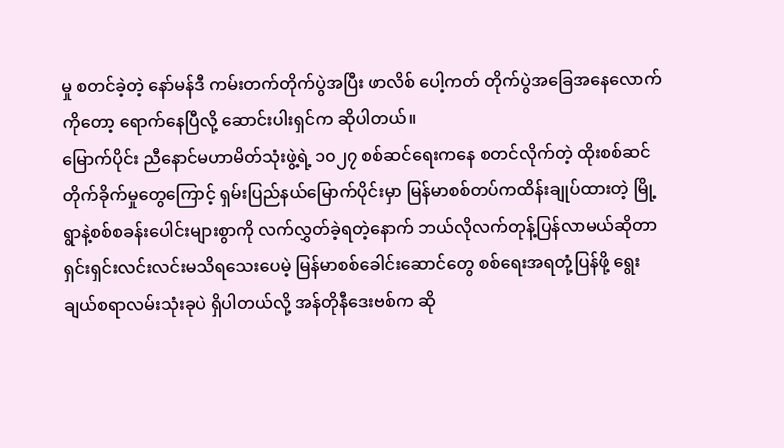မှု စတင်ခဲ့တဲ့ နော်မန်ဒီ ကမ်းတက်တိုက်ပွဲအပြီး ဖာလိစ် ပေါ့ကတ် တိုက်ပွဲအခြေအနေလောက်ကိုတော့ ရောက်နေပြီလို့ ဆောင်းပါးရှင်က ဆိုပါတယ်။
မြောက်ပိုင်း ညီနောင်မဟာမိတ်သုံးဖွဲ့ရဲ့ ၁၀၂၇ စစ်ဆင်ရေးကနေ စတင်လိုက်တဲ့ ထိုးစစ်ဆင်တိုက်ခိုက်မှုတွေကြောင့် ရှမ်းပြည်နယ်မြောက်ပိုင်းမှာ မြန်မာစစ်တပ်ကထိန်းချုပ်ထားတဲ့ မြို့ရွာနဲ့စစ်စခန်းပေါင်းများစွာကို လက်လွှတ်ခဲ့ရတဲ့နောက် ဘယ်လိုလက်တုန့်ပြန်လာမယ်ဆိုတာ ရှင်းရှင်းလင်းလင်းမသိရသေးပေမဲ့ မြန်မာစစ်ခေါင်းဆောင်တွေ စစ်ရေးအရတုံ့ပြန်ဖို့ ရွေးချယ်စရာလမ်းသုံးခုပဲ ရှိပါတယ်လို့ အန်တိုနီဒေးဗစ်က ဆို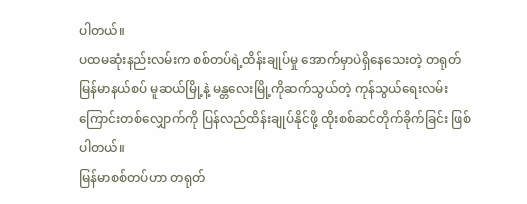ပါတယ်။
ပထမဆုံးနည်းလမ်းက စစ်တပ်ရဲ့ထိန်းချုပ်မှု အောက်မှာပဲရှိနေသေးတဲ့ တရုတ်မြန်မာနယ်စပ် မူဆယ်မြို့နဲ့ မန္တလေးမြို့ကိုဆက်သွယ်တဲ့ ကုန်သွယ်ရေးလမ်းကြောင်းတစ်လျှောက်ကို ပြန်လည်ထိန်းချုပ်နိုင်ဖို့ ထိုးစစ်ဆင်တိုက်ခိုက်ခြင်း ဖြစ်ပါတယ်။
မြန်မာစစ်တပ်ဟာ တရုတ်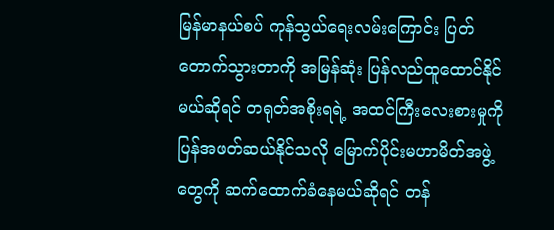မြန်မာနယ်စပ် ကုန်သွယ်ရေးလမ်းကြောင်း ပြတ်တောက်သွားတာကို အမြန်ဆုံး ပြန်လည်ထူထောင်နိုင်မယ်ဆိုရင် တရုတ်အစိုးရရဲ့ အထင်ကြီးလေးစားမှုကို ပြန်အဖတ်ဆယ်နိုင်သလို မြောက်ပိုင်းမဟာမိတ်အဖွဲ့တွေကို ဆက်ထောက်ခံနေမယ်ဆိုရင် တန်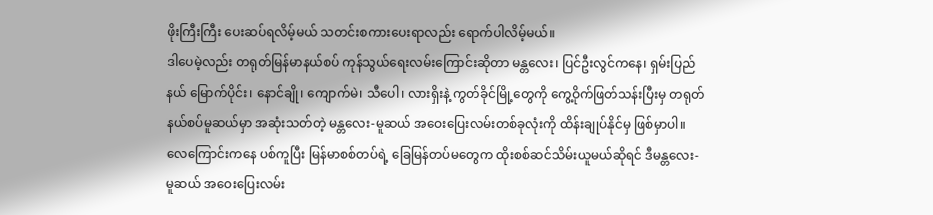ဖိုးကြီးကြီး ပေးဆပ်ရလိမ့်မယ် သတင်းစကားပေးရာလည်း ရောက်ပါလိမ့်မယ်။
ဒါပေမဲ့လည်း တရုတ်မြန်မာနယ်စပ် ကုန်သွယ်ရေးလမ်းကြောင်းဆိုတာ မန္တလေး၊ ပြင်ဦးလွင်ကနေ၊ ရှမ်းပြည်နယ် မြောက်ပိုင်း၊ နောင်ချို၊ ကျောက်မဲ၊ သီပေါ၊ လားရှိးနဲ့ ကွတ်ခိုင်မြို့တွေကို ကွေ့ဝိုက်ဖြတ်သန်းပြီးမှ တရုတ်နယ်စပ်မူဆယ်မှာ အဆုံးသတ်တဲ့ မန္တလေး-မူဆယ် အဝေးပြေးလမ်းတစ်ခုလုံးကို ထိန်းချုပ်နိုင်မှ ဖြစ်မှာပါ။
လေကြောင်းကနေ ပစ်ကူပြီး မြန်မာစစ်တပ်ရဲ့ ခြေမြန်တပ်မတွေက ထိုးစစ်ဆင်သိမ်းယူမယ်ဆိုရင် ဒီမန္တလေး-မူဆယ် အဝေးပြေးလမ်း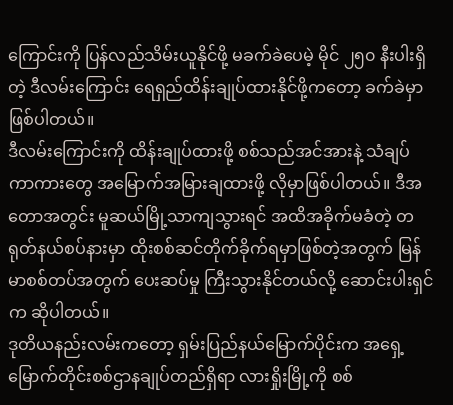ကြောင်းကို ပြန်လည်သိမ်းယူနိုင်ဖို့ မခက်ခဲပေမဲ့ မိုင် ၂၅၀ နီးပါးရှိတဲ့ ဒီလမ်းကြောင်း ရေရှည်ထိန်းချုပ်ထားနိုင်ဖို့ကတော့ ခက်ခဲမှာ ဖြစ်ပါတယ်။
ဒီလမ်းကြောင်းကို ထိန်းချုပ်ထားဖို့ စစ်သည်အင်အားနဲ့ သံချပ်ကာကားတွေ အမြောက်အမြားချထားဖို့ လိုမှာဖြစ်ပါတယ်။ ဒီအတောအတွင်း မူဆယ်မြို့သာကျသွားရင် အထိအခိုက်မခံတဲ့ တရုတ်နယ်စပ်နားမှာ ထိုးစစ်ဆင်တိုက်ခိုက်ရမှာဖြစ်တဲ့အတွက် မြန်မာစစ်တပ်အတွက် ပေးဆပ်မှု ကြီးသွားနိုင်တယ်လို့ ဆောင်းပါးရှင်က ဆိုပါတယ်။
ဒုတိယနည်းလမ်းကတော့ ရှမ်းပြည်နယ်မြောက်ပိုင်းက အရှေ့မြောက်တိုင်းစစ်ဌာနချုပ်တည်ရှိရာ လားရှိုးမြို့ကို စစ်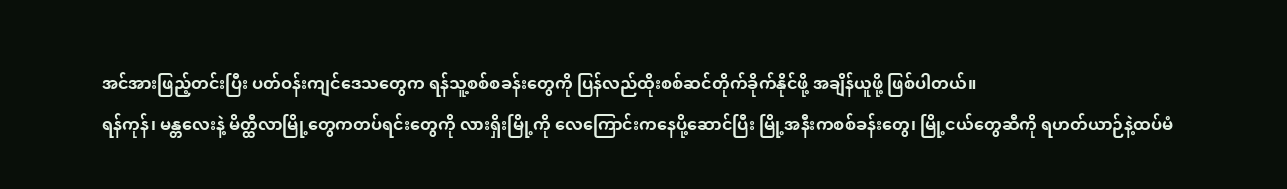အင်အားဖြည့်တင်းပြီး ပတ်ဝန်းကျင်ဒေသတွေက ရန်သူ့စစ်စခန်းတွေကို ပြန်လည်ထိုးစစ်ဆင်တိုက်ခိုက်နိုင်ဖို့ အချိန်ယူဖို့ ဖြစ်ပါတယ်။
ရန်ကုန်၊ မန္တလေးနဲ့ မိတ္ထီလာမြို့တွေကတပ်ရင်းတွေကို လားရှိးမြို့ကို လေကြောင်းကနေပို့ဆောင်ပြီး မြို့အနီးကစစ်ခန်းတွေ၊ မြို့ငယ်တွေဆီကို ရဟတ်ယာဉ်နဲ့ထပ်မံ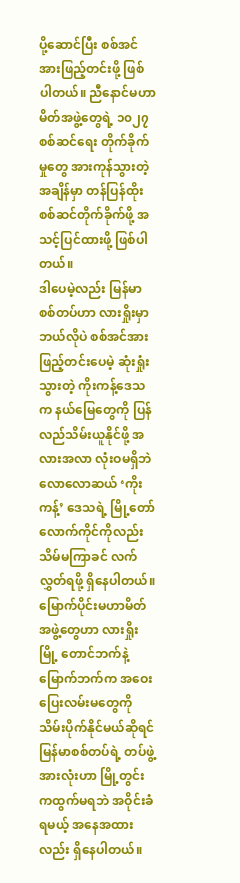ပို့ဆောင်ပြီး စစ်အင်အားဖြည့်တင်းဖို့ ဖြစ်ပါတယ်။ ညီနောင်မဟာမိတ်အဖွဲ့တွေရဲ့ ၁၀၂၇ စစ်ဆင်ရေး တိုက်ခိုက်မှုတွေ အားကုန်သွားတဲ့အချိန်မှာ တန်ပြန်ထိုးစစ်ဆင်တိုက်ခိုက်ဖို့ အသင့်ပြင်ထားဖို့ ဖြစ်ပါတယ်။
ဒါပေမဲ့လည်း မြန်မာစစ်တပ်ဟာ လားရှိုးမှာ ဘယ်လိုပဲ စစ်အင်အားဖြည့်တင်းပေမဲ့ ဆုံးရှုံးသွားတဲ့ ကိုးကန့်ဒေသက နယ်မြေတွေကို ပြန်လည်သိမ်းယူနိုင်ဖို့ အလားအလာ လုံးဝမရှိဘဲ လောလောဆယ် ‘ကိုးကန့်’ ဒေသရဲ့ မြို့တော် လောက်ကိုင်ကိုလည်း သိမ်မကြာခင် လက်လွှတ်ရဖို့ ရှိနေပါတယ်။
မြောက်ပိုင်းမဟာမိတ်အဖွဲ့တွေဟာ လားရှိုးမြို့ တောင်ဘက်နဲ့ မြောက်ဘက်က အဝေးပြေးလမ်းမတွေကို သိမ်းပိုက်နိုင်မယ်ဆိုရင် မြန်မာစစ်တပ်ရဲ့ တပ်ဖွဲ့အားလုံးဟာ မြို့တွင်းကထွက်မရဘဲ အဝိုင်းခံရမယ့် အနေအထားလည်း ရှိနေပါတယ်။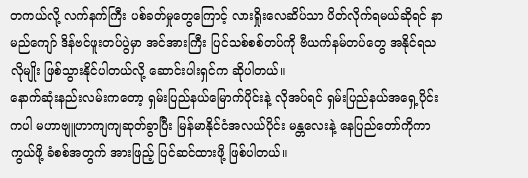တကယ်လို့ လက်နက်ကြီး ပစ်ခတ်မှုတွေကြောင့် လားရှိုးလေဆိပ်သာ ပိတ်လိုက်ရမယ်ဆိုရင် နာမည်ကျော် ဒိန်ဗင်ဖူးတပ်ပွဲမှာ အင်အားကြီး ပြင်သစ်စစ်တပ်ကို ဗီယက်နမ်တပ်တွေ အနိုင်ရသလိုမျိုး ဖြစ်သွားနိုင်ပါတယ်လို့ ဆောင်းပါးရှင်က ဆိုပါတယ်။
နောက်ဆုံးနည်းလမ်းကတော့ ရှမ်းပြည်နယ်မြောက်ပိုင်းနဲ့ လိုအပ်ရင် ရှမ်းပြည်နယ်အရှေ့ပိုင်းကပါ မဟာဗျူဟာကျကျဆုတ်ခွာပြီး မြန်မာနိုင်ငံအလယ်ပိုင်း မန္တလေးနဲ့ နေပြည်တော်ကိုကာကွယ်ဖို့ ခံစစ်အတွက် အားဖြည့် ပြင်ဆင်ထားဖို့ ဖြစ်ပါတယ်။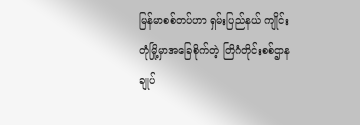မြန်မာစစ်တပ်ဟာ ရှမ်းပြည်နယ် ကျိုင်းတုံမြို့မှာအခြေစိုက်တဲ့ တြိဂံတိုင်းစစ်ဌာနချုပ်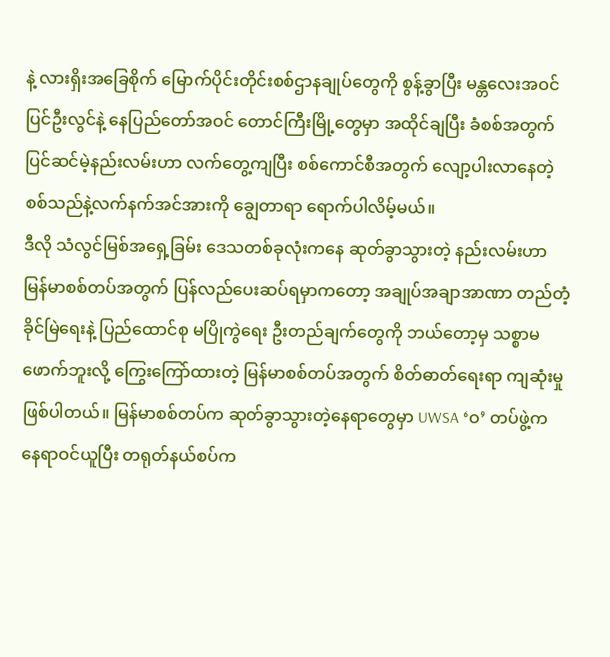နဲ့ လားရှိးအခြေစိုက် မြောက်ပိုင်းတိုင်းစစ်ဌာနချုပ်တွေကို စွန့်ခွာပြီး မန္တလေးအဝင် ပြင်ဦးလွင်နဲ့ နေပြည်တော်အဝင် တောင်ကြီးမြို့တွေမှာ အထိုင်ချပြီး ခံစစ်အတွက် ပြင်ဆင်မဲ့နည်းလမ်းဟာ လက်တွေ့ကျပြီး စစ်ကောင်စီအတွက် လျော့ပါးလာနေတဲ့ စစ်သည်နဲ့လက်နက်အင်အားကို ချွေတာရာ ရောက်ပါလိမ့်မယ်။
ဒီလို သံလွင်မြစ်အရှေ့ခြမ်း ဒေသတစ်ခုလုံးကနေ ဆုတ်ခွာသွားတဲ့ နည်းလမ်းဟာ မြန်မာစစ်တပ်အတွက် ပြန်လည်ပေးဆပ်ရမှာကတော့ အချုပ်အချာအာဏာ တည်တံ့ခိုင်မြဲရေးနဲ့ ပြည်ထောင်စု မပြိုကွဲရေး ဦးတည်ချက်တွေကို ဘယ်တော့မှ သစ္စာမဖောက်ဘူးလို့ ကြွေးကြော်ထားတဲ့ မြန်မာစစ်တပ်အတွက် စိတ်ဓာတ်ရေးရာ ကျဆုံးမှုဖြစ်ပါတယ်။ မြန်မာစစ်တပ်က ဆုတ်ခွာသွားတဲ့နေရာတွေမှာ UWSA ‘ဝ’ တပ်ဖွဲ့က နေရာဝင်ယူပြီး တရုတ်နယ်စပ်က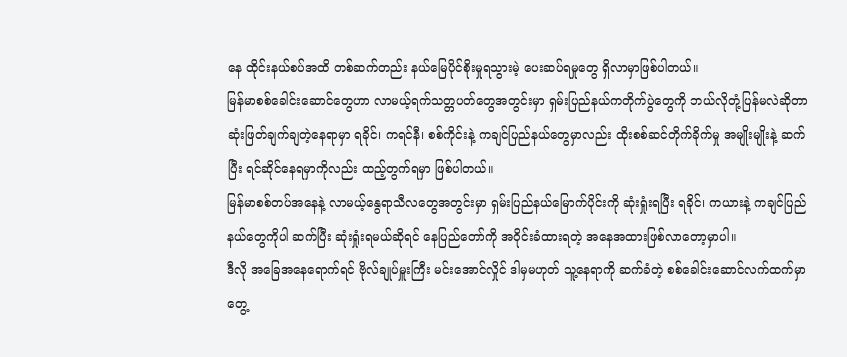နေ ထိုင်းနယ်စပ်အထိ တစ်ဆက်တည်း နယ်မြေပိုင်စိုးမှုရသွားမဲ့ ပေးဆပ်ရမှုတွေ ရှိလာမှာဖြစ်ပါတယ်။
မြန်မာစစ်ခေါင်းဆောင်တွေဟာ လာမယ့်ရက်သတ္တပတ်တွေအတွင်းမှာ ရှမ်းပြည်နယ်ကတိုက်ပွဲတွေကို ဘယ်လိုတုံ့ပြန်မလဲဆိုတာ ဆုံးဖြတ်ချက်ချတဲ့နေရာမှာ ရခိုင်၊ ကရင်နီ၊ စစ်ကိုင်းနဲ့ ကချင်ပြည်နယ်တွေမှာလည်း ထိုးစစ်ဆင်တိုက်ခိုက်မှု အမျိုးမျိုးနဲ့ ဆက်ပြီး ရင်ဆိုင်နေရမှာကိုလည်း ထည့်တွက်ရမှာ ဖြစ်ပါတယ်။
မြန်မာစစ်တပ်အနေနဲ့ လာမယ့်နွေရာသီလတွေအတွင်းမှာ ရှမ်းပြည်နယ်မြောက်ပိုင်းကို ဆုံးရှုံးရပြီး ရခိုင်၊ ကယားနဲ့ ကချင်ပြည်နယ်တွေကိုပါ ဆက်ပြီး ဆုံးရှုံးရမယ်ဆိုရင် နေပြည်တော်ကို အဝိုင်းခံထားရတဲ့ အနေအထားဖြစ်လာတော့မှာပါ။
ဒီလို အခြေအနေရောက်ရင် ဗိုလ်ချုပ်မှူးကြီး မင်းအောင်လှိုင် ဒါမှမဟုတ် သူ့နေရာကို ဆက်ခံတဲ့ စစ်ခေါင်းဆောင်လက်ထက်မှာ တွေ့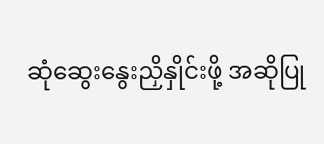ဆုံဆွေးနွေးညှိနှိုင်းဖို့ အဆိုပြု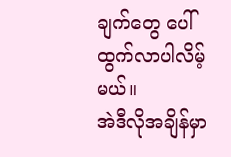ချက်တွေ ပေါ်ထွက်လာပါလိမ့်မယ်။
အဲဒီလိုအချိန်မှာ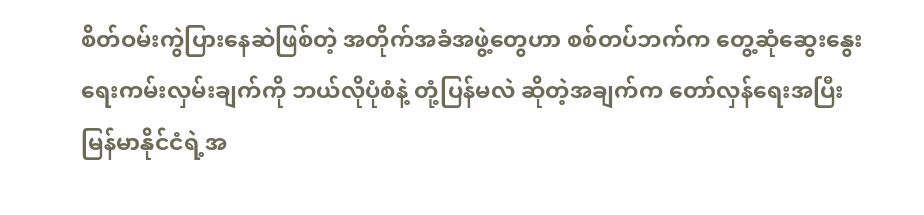စိတ်ဝမ်းကွဲပြားနေဆဲဖြစ်တဲ့ အတိုက်အခံအဖွဲ့တွေဟာ စစ်တပ်ဘက်က တွေ့ဆုံဆွေးနွေးရေးကမ်းလှမ်းချက်ကို ဘယ်လိုပုံစံနဲ့ တုံ့ပြန်မလဲ ဆိုတဲ့အချက်က တော်လှန်ရေးအပြီး မြန်မာနိုင်ငံရဲ့အ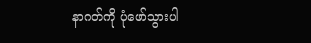နာဂတ်ကို ပုံဖော်သွားပါ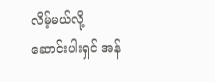လိမ့်မယ်လို့ ဆောင်းပါးရှင် အန်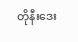တိုနီးဒေး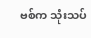ဗစ်က သုံးသပ်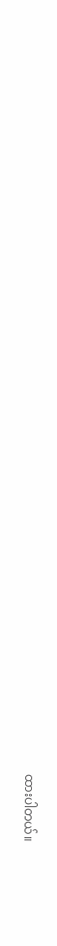ထားပါတယ်။